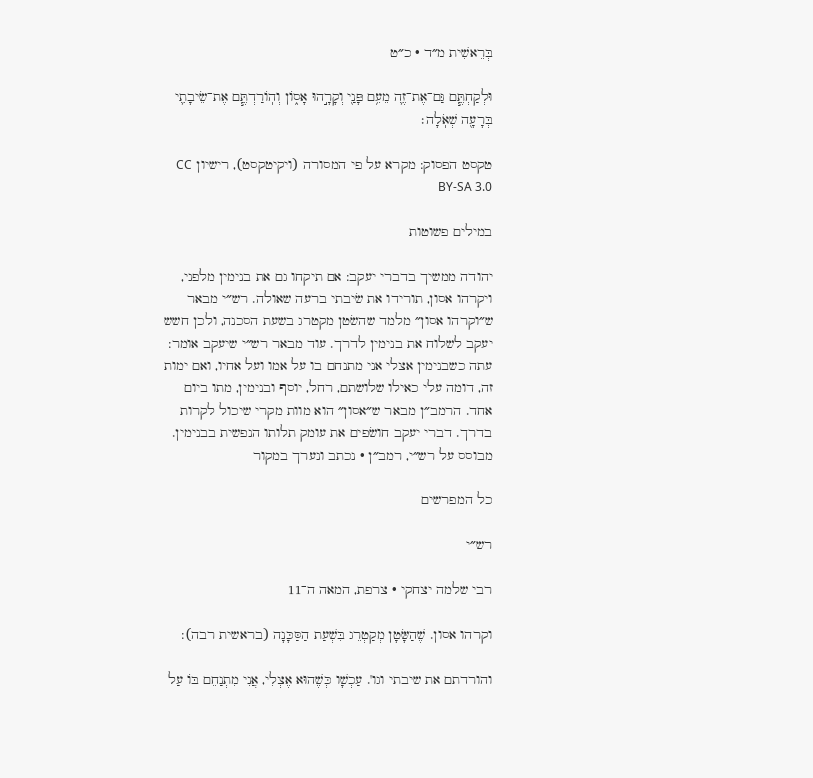בְּרֵאשִׁית מ״ד · כ״ט

וּלְקַחְתֶּ֧ם גַּם־אֶת־זֶ֛ה מֵעִ֥ם פָּנַ֖י וְקָרָ֣הוּ אָס֑וֹן וְהֽוֹרַדְתֶּ֧ם אֶת־שֵׂיבָתִ֛י בְּרָעָ֖ה שְׁאֹֽלָה׃

טקסט הפסוק: מקרא על פי המסורה (ויקיטקסט), רישיון CC BY-SA 3.0

במילים פשוטות

יהודה ממשיך בדברי יעקב: אם תיקחו גם את בנימין מלפני, ויקרהו אסון, תורידו את שׂיבתי ברעה שאולה. רש״י מבאר ש״וקרהו אסון״ מלמד שהשׂטן מקטרג בשעת הסכנה, ולכן חשש יעקב לשלוח את בנימין לדרך. עוד מבאר רש״י שיעקב אומר: עתה כשבנימין אצלי אני מתנחם בו על אמו ועל אחיו, ואם ימות זה, דומה עלי כאילו שלושתם, רחל, יוסף ובנימין, מתו ביום אחד. הרמב״ן מבאר ש״אסון״ הוא מוות מקרי שיכול לקרות בדרך. דברי יעקב חושׂפים את עומק תלותו הנפשית בבנימין.
מבוסס על רש״י, רמב״ן · נכתב ונערך במקור

כל המפרשים

רש״י

רבי שלמה יצחקי · צרפת, המאה ה־11

וקרהו אסון. שֶׁהַשָּׂטָן מְקַטְרֵג בִּשְׁעַת הַסַּכָּנָה (בראשית רבה):

והורדתם את שיבתי וגו'. עַכְשָׁו כְּשֶׁהוּא אֶצְלִי, אֲנִי מִתְנַחֵם בּוֹ עַל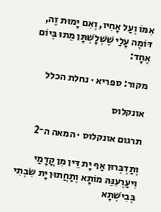אִמּוֹ וְעַל אָחִיו, וְאִם יָמוּת זֶה, דּוֹמֶה עָלַי שֶׁשְּׁלָשְׁתָּן מֵתוּ בְּיוֹם אֶחָד:

מקור: ספריא · נחלת הכלל

אונקלוס

תרגום אונקלוס · המאה ה־2

וְתַדְבְּרוּן אַף יָת דֵּין מִן קֳדָמַי וִיעַרְעִנֵּהּ מוֹתָא וְתַחֲתוּן יָת שִׂבְתִי בְּבִישְׁתָא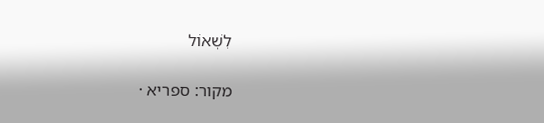לִשְׁאוֹל

מקור: ספריא ·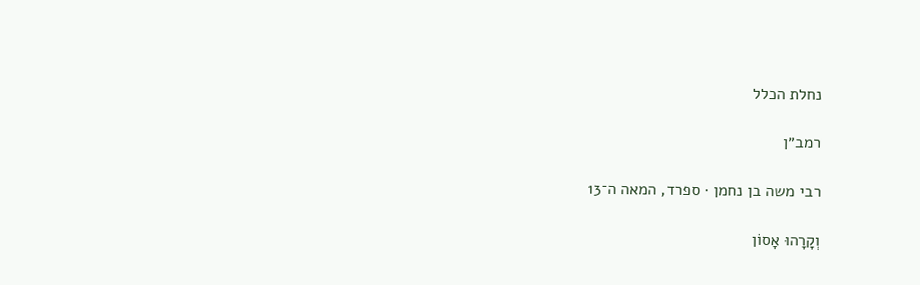נחלת הכלל

רמב״ן

רבי משה בן נחמן · ספרד, המאה ה־13

וְקָרָהוּ אָסוֹן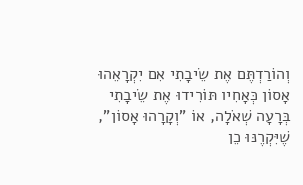וְהוֹרַדְתֶּם אֶת שֵׂיבָתִי אִם יִקְרָאֵהוּ אָסוֹן כְּאָחִיו תּוֹרִידוּ אֶת שֵׂיבָתִי בְּרָעָה שְׁאֹלָה, אוֹ "וְקָרָהוּ אָסוֹן", שֶׁיִּקְרֶנּוּ כֵן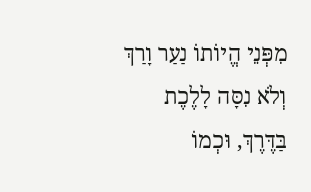מִפְּנֵי הֱיוֹתוֹ נַעַר וָרַךְ וְלֹא נִסָּה לָלֶכֶת בַּדֶּרֶךְ, וּכְמוֹ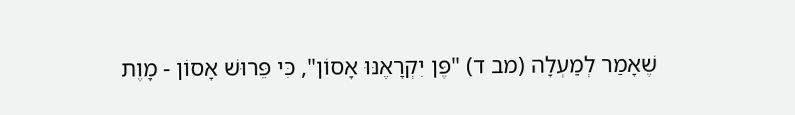שֶׁאָמַר לְמַעְלָה (מב ד) "פֶּן יִקְרָאֶנּוּ אָסוֹן", כִּי פֵּרוּשׁ אָסוֹן - מָוֶת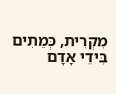מִקְרִית, כְּמֵתִים בִּידֵי אָדָם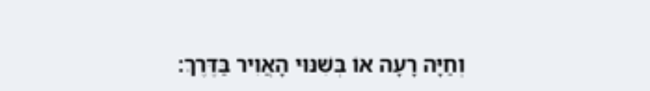וְחַיָּה רָעָה אוֹ בְּשִׁנּוּי הָאֲוִיר בַּדֶּרֶךְ: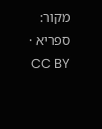מקור: ספריא · CC BY